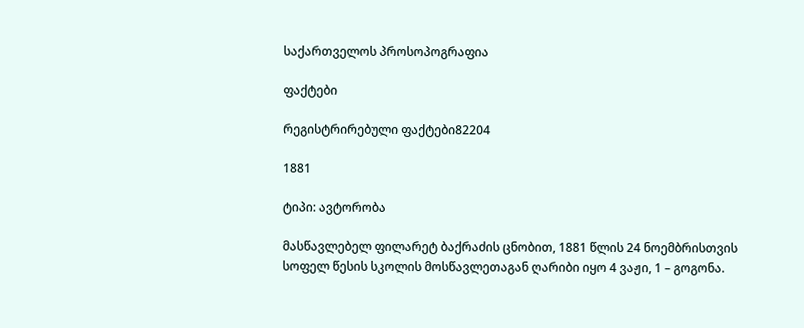საქართველოს პროსოპოგრაფია

ფაქტები

რეგისტრირებული ფაქტები82204

1881

ტიპი: ავტორობა

მასწავლებელ ფილარეტ ბაქრაძის ცნობით, 1881 წლის 24 ნოემბრისთვის სოფელ წესის სკოლის მოსწავლეთაგან ღარიბი იყო 4 ვაჟი, 1 – გოგონა.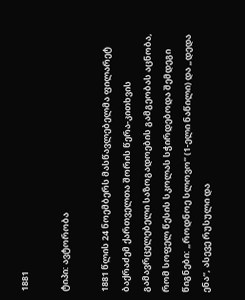1881

ტიპი: ავტორობა

1881 წლის 24 ნოემბერს მასწავლებელმა ფილარეტ ბაქრაძემ ქართველთა შორის წერა-კითხვის გამავრცელებელი საზოგადოების გამგეობას აცნობა, რომ სოფელ წესის სკოლას სჭირდებოდა შემდეგი წიგნები: „როდნოე სლოვო“ (1-ელი ნაწილი) და „დედა ენა“, ასევე რუსული და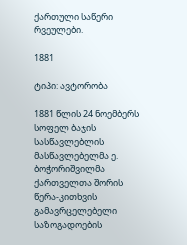ქართული საწერი რვეულები.

1881

ტიპი: ავტორობა

1881 წლის 24 ნოემბერს სოფელ ბაჯის სასწავლებლის მასწავლებელმა ე. ბოჭორიშვილმა ქართველთა შორის წერა-კითხვის გამავრცელებელი საზოგადოების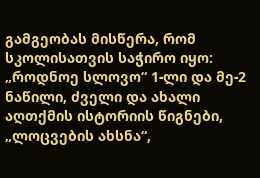გამგეობას მისწერა, რომ სკოლისათვის საჭირო იყო: „როდნოე სლოვო“ 1-ლი და მე-2 ნაწილი, ძველი და ახალი აღთქმის ისტორიის წიგნები, „ლოცვების ახსნა“,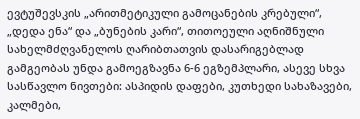ევტუშევსკის „არითმეტიკული გამოცანების კრებული“, „დედა ენა“ და „ბუნების კარი“, თითოეული აღნიშნული სახელმძღვანელოს ღარიბთათვის დასარიგებლად გამგეობას უნდა გამოეგზავნა 6-6 ეგზემპლარი, ასევე სხვა სასწავლო ნივთები: ასპიდის დაფები, კუთხედი სახაზავები, კალმები,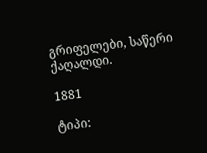გრიფელები, საწერი ქაღალდი.

1881

ტიპი: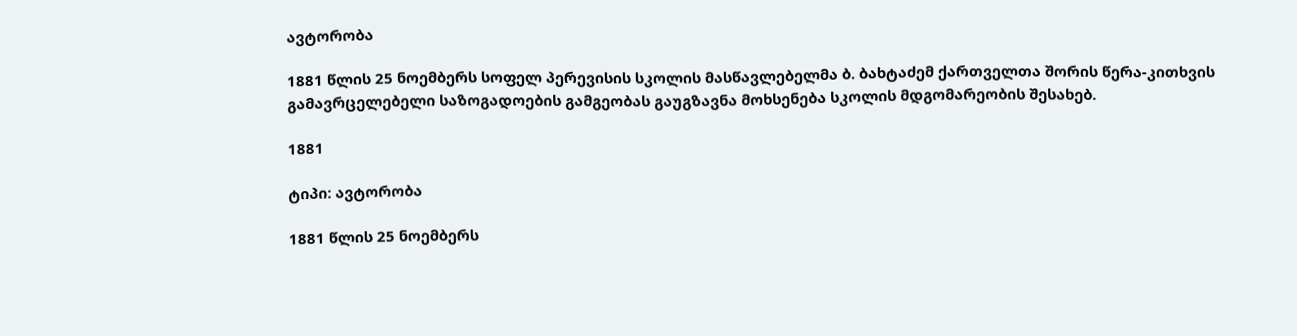ავტორობა

1881 წლის 25 ნოემბერს სოფელ პერევისის სკოლის მასწავლებელმა ბ. ბახტაძემ ქართველთა შორის წერა-კითხვის გამავრცელებელი საზოგადოების გამგეობას გაუგზავნა მოხსენება სკოლის მდგომარეობის შესახებ.

1881

ტიპი: ავტორობა

1881 წლის 25 ნოემბერს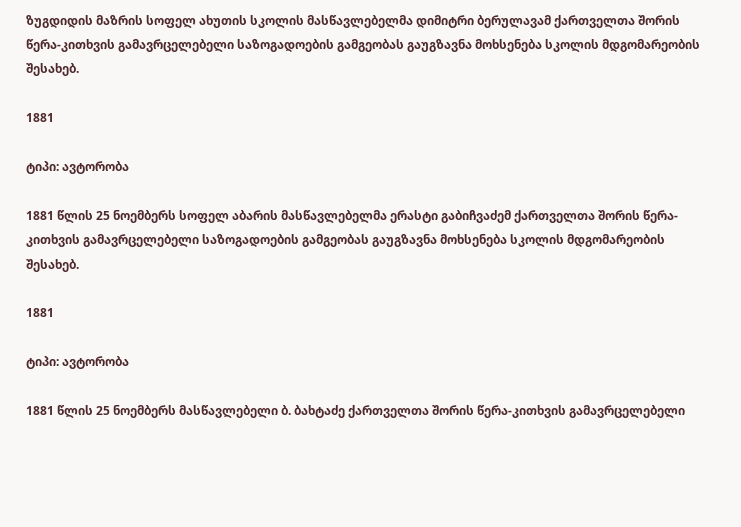ზუგდიდის მაზრის სოფელ ახუთის სკოლის მასწავლებელმა დიმიტრი ბერულავამ ქართველთა შორის წერა-კითხვის გამავრცელებელი საზოგადოების გამგეობას გაუგზავნა მოხსენება სკოლის მდგომარეობის შესახებ.

1881

ტიპი: ავტორობა

1881 წლის 25 ნოემბერს სოფელ აბარის მასწავლებელმა ერასტი გაბიჩვაძემ ქართველთა შორის წერა-კითხვის გამავრცელებელი საზოგადოების გამგეობას გაუგზავნა მოხსენება სკოლის მდგომარეობის შესახებ.

1881

ტიპი: ავტორობა

1881 წლის 25 ნოემბერს მასწავლებელი ბ. ბახტაძე ქართველთა შორის წერა-კითხვის გამავრცელებელი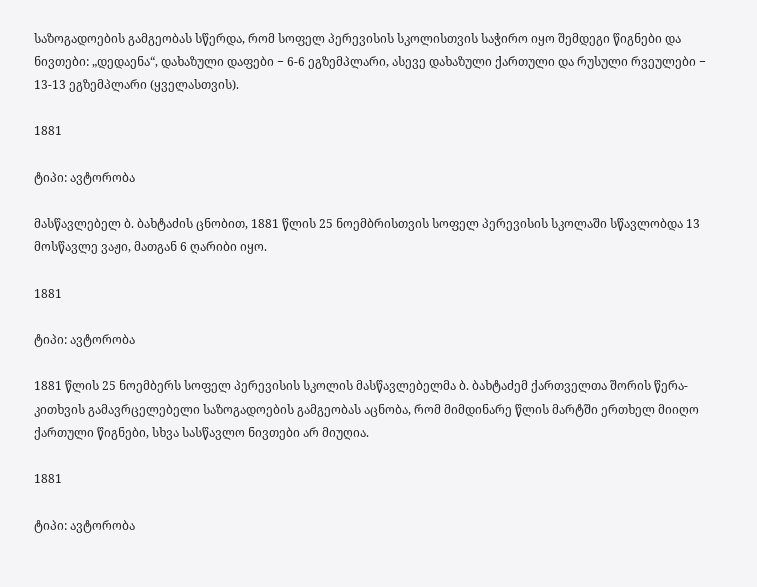საზოგადოების გამგეობას სწერდა, რომ სოფელ პერევისის სკოლისთვის საჭირო იყო შემდეგი წიგნები და ნივთები: „დედაენა“, დახაზული დაფები − 6-6 ეგზემპლარი, ასევე დახაზული ქართული და რუსული რვეულები − 13-13 ეგზემპლარი (ყველასთვის).

1881

ტიპი: ავტორობა

მასწავლებელ ბ. ბახტაძის ცნობით, 1881 წლის 25 ნოემბრისთვის სოფელ პერევისის სკოლაში სწავლობდა 13 მოსწავლე ვაჟი, მათგან 6 ღარიბი იყო.

1881

ტიპი: ავტორობა

1881 წლის 25 ნოემბერს სოფელ პერევისის სკოლის მასწავლებელმა ბ. ბახტაძემ ქართველთა შორის წერა-კითხვის გამავრცელებელი საზოგადოების გამგეობას აცნობა, რომ მიმდინარე წლის მარტში ერთხელ მიიღო ქართული წიგნები, სხვა სასწავლო ნივთები არ მიუღია.

1881

ტიპი: ავტორობა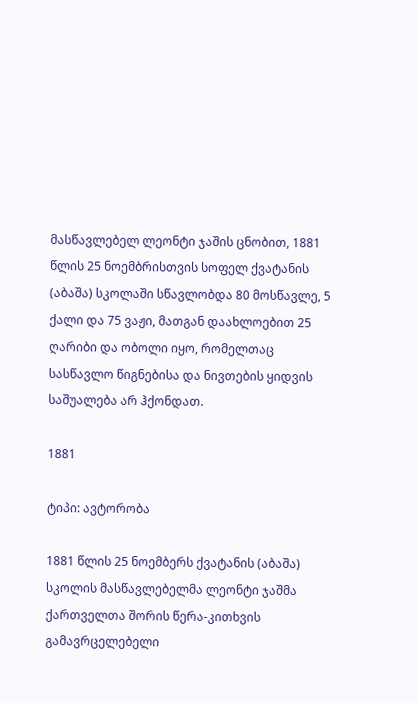მასწავლებელ ლეონტი ჯაშის ცნობით, 1881 წლის 25 ნოემბრისთვის სოფელ ქვატანის (აბაშა) სკოლაში სწავლობდა 80 მოსწავლე, 5 ქალი და 75 ვაჟი, მათგან დაახლოებით 25 ღარიბი და ობოლი იყო, რომელთაც სასწავლო წიგნებისა და ნივთების ყიდვის საშუალება არ ჰქონდათ.

1881

ტიპი: ავტორობა

1881 წლის 25 ნოემბერს ქვატანის (აბაშა) სკოლის მასწავლებელმა ლეონტი ჯაშმა ქართველთა შორის წერა-კითხვის გამავრცელებელი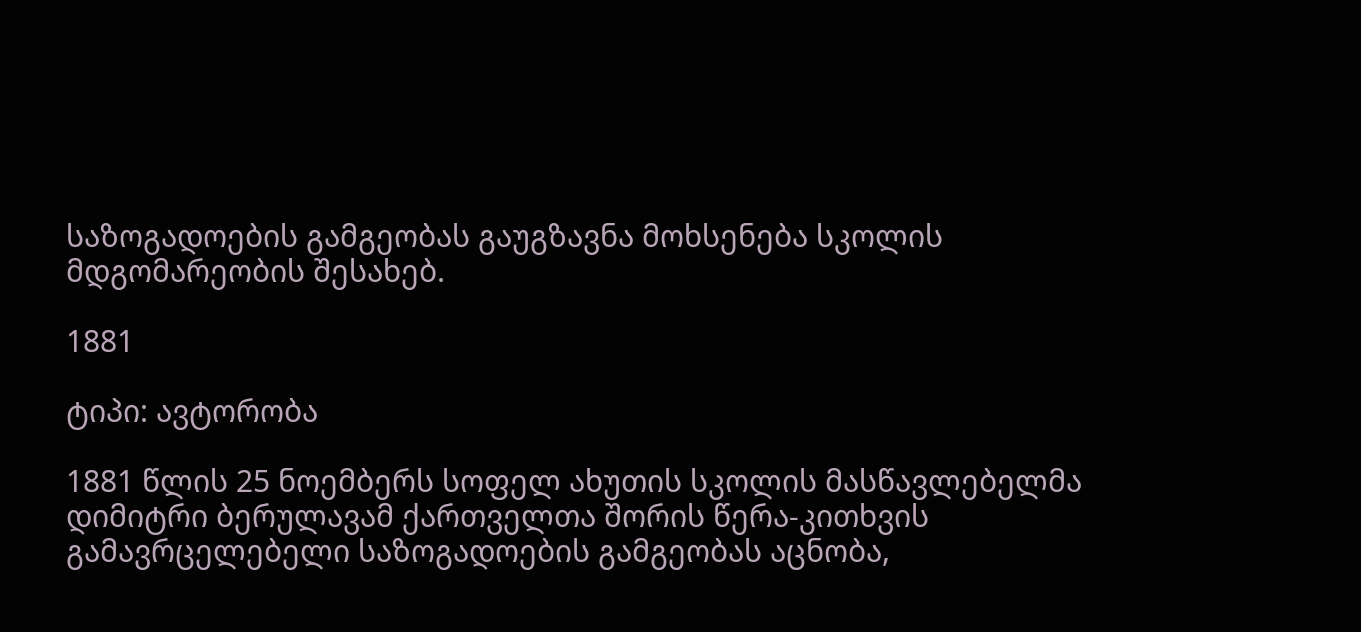საზოგადოების გამგეობას გაუგზავნა მოხსენება სკოლის მდგომარეობის შესახებ.

1881

ტიპი: ავტორობა

1881 წლის 25 ნოემბერს სოფელ ახუთის სკოლის მასწავლებელმა დიმიტრი ბერულავამ ქართველთა შორის წერა-კითხვის გამავრცელებელი საზოგადოების გამგეობას აცნობა,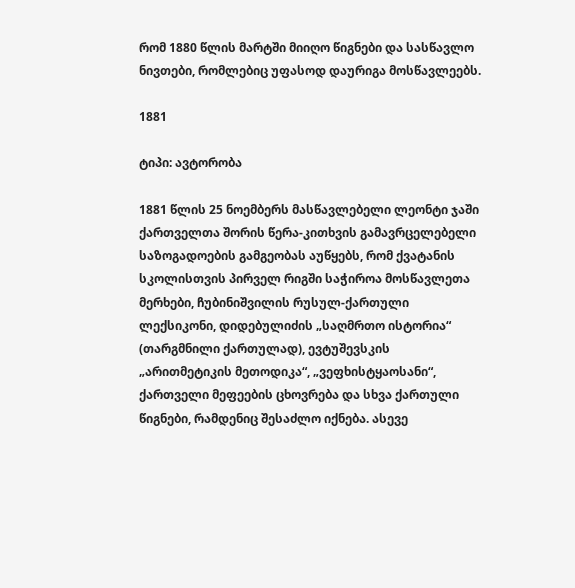რომ 1880 წლის მარტში მიიღო წიგნები და სასწავლო ნივთები, რომლებიც უფასოდ დაურიგა მოსწავლეებს.

1881

ტიპი: ავტორობა

1881 წლის 25 ნოემბერს მასწავლებელი ლეონტი ჯაში ქართველთა შორის წერა-კითხვის გამავრცელებელი საზოგადოების გამგეობას აუწყებს, რომ ქვატანის სკოლისთვის პირველ რიგში საჭიროა მოსწავლეთა მერხები, ჩუბინიშვილის რუსულ-ქართული ლექსიკონი, დიდებულიძის „საღმრთო ისტორია“ (თარგმნილი ქართულად), ევტუშევსკის „არითმეტიკის მეთოდიკა“, „ვეფხისტყაოსანი“, ქართველი მეფეების ცხოვრება და სხვა ქართული წიგნები, რამდენიც შესაძლო იქნება. ასევე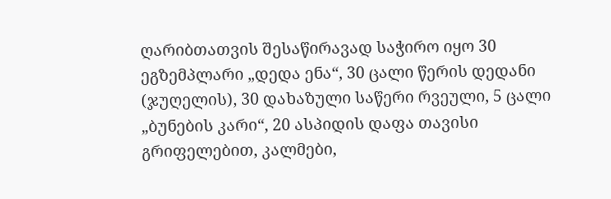ღარიბთათვის შესაწირავად საჭირო იყო 30 ეგზემპლარი „დედა ენა“, 30 ცალი წერის დედანი (ჯუღელის), 30 დახაზული საწერი რვეული, 5 ცალი „ბუნების კარი“, 20 ასპიდის დაფა თავისი გრიფელებით, კალმები,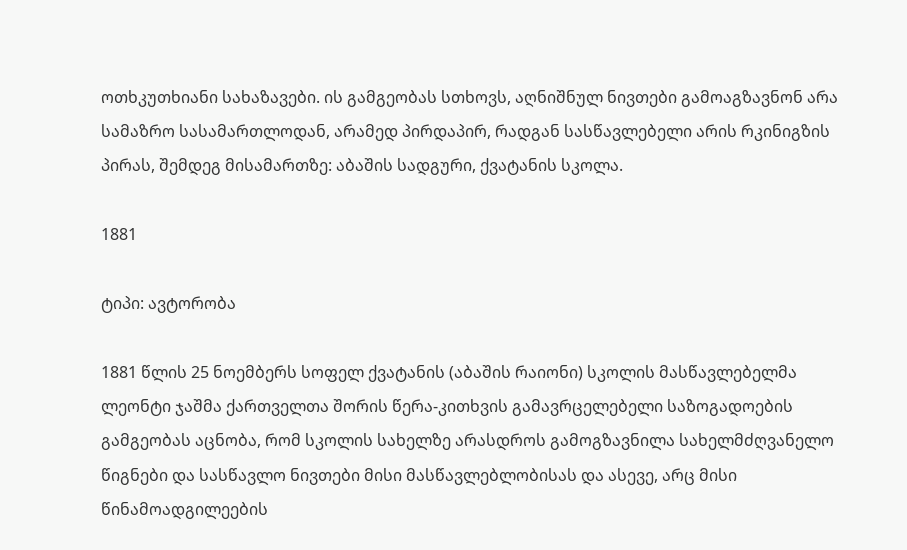ოთხკუთხიანი სახაზავები. ის გამგეობას სთხოვს, აღნიშნულ ნივთები გამოაგზავნონ არა სამაზრო სასამართლოდან, არამედ პირდაპირ, რადგან სასწავლებელი არის რკინიგზის პირას, შემდეგ მისამართზე: აბაშის სადგური, ქვატანის სკოლა.

1881

ტიპი: ავტორობა

1881 წლის 25 ნოემბერს სოფელ ქვატანის (აბაშის რაიონი) სკოლის მასწავლებელმა ლეონტი ჯაშმა ქართველთა შორის წერა-კითხვის გამავრცელებელი საზოგადოების გამგეობას აცნობა, რომ სკოლის სახელზე არასდროს გამოგზავნილა სახელმძღვანელო წიგნები და სასწავლო ნივთები მისი მასწავლებლობისას და ასევე, არც მისი წინამოადგილეების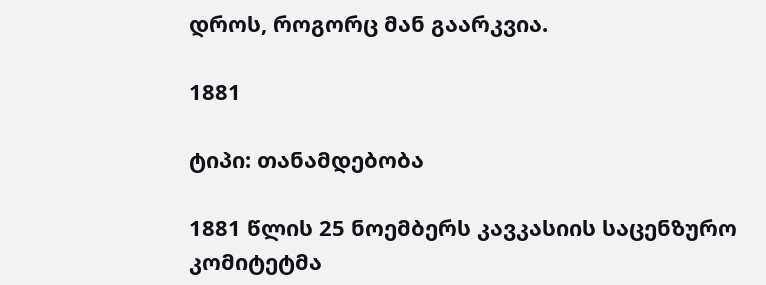დროს, როგორც მან გაარკვია.

1881

ტიპი: თანამდებობა

1881 წლის 25 ნოემბერს კავკასიის საცენზურო კომიტეტმა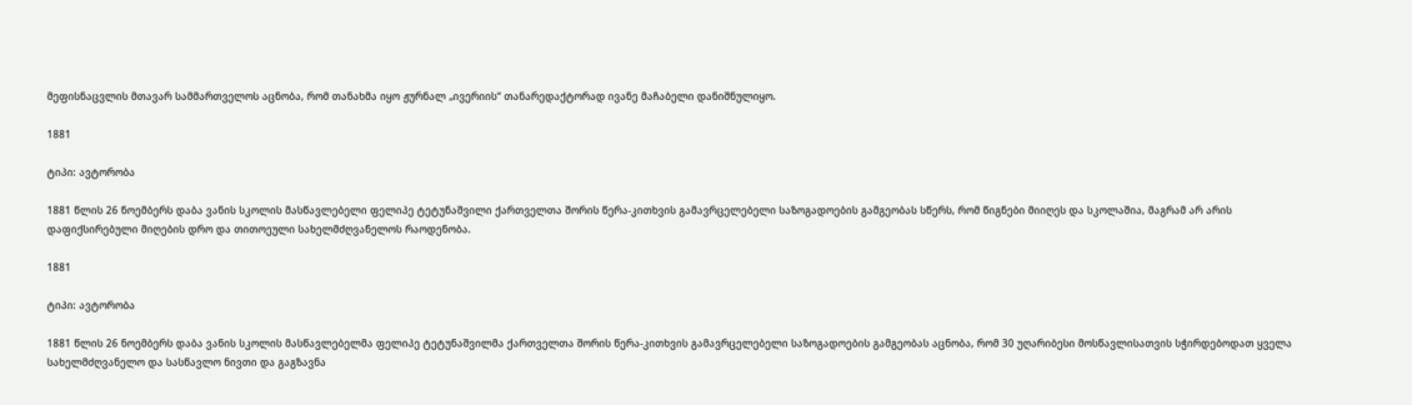მეფისნაცვლის მთავარ სამმართველოს აცნობა, რომ თანახმა იყო ჟურნალ „ივერიის“ თანარედაქტორად ივანე მაჩაბელი დანიშნულიყო.

1881

ტიპი: ავტორობა

1881 წლის 26 ნოემბერს დაბა ვანის სკოლის მასწავლებელი ფელიპე ტეტუნაშვილი ქართველთა შორის წერა-კითხვის გამავრცელებელი საზოგადოების გამგეობას სწერს, რომ წიგნები მიიღეს და სკოლაშია, მაგრამ არ არის დაფიქსირებული მიღების დრო და თითოეული სახელმძღვანელოს რაოდენობა.

1881

ტიპი: ავტორობა

1881 წლის 26 ნოემბერს დაბა ვანის სკოლის მასწავლებელმა ფელიპე ტეტუნაშვილმა ქართველთა შორის წერა-კითხვის გამავრცელებელი საზოგადოების გამგეობას აცნობა, რომ 30 უღარიბესი მოსწავლისათვის სჭირდებოდათ ყველა სახელმძღვანელო და სასწავლო ნივთი და გაგზავნა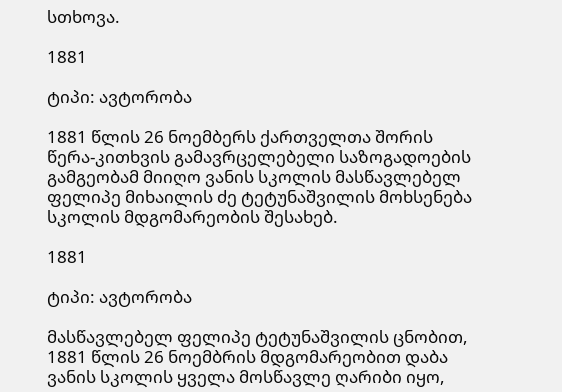სთხოვა.

1881

ტიპი: ავტორობა

1881 წლის 26 ნოემბერს ქართველთა შორის წერა-კითხვის გამავრცელებელი საზოგადოების გამგეობამ მიიღო ვანის სკოლის მასწავლებელ ფელიპე მიხაილის ძე ტეტუნაშვილის მოხსენება სკოლის მდგომარეობის შესახებ.

1881

ტიპი: ავტორობა

მასწავლებელ ფელიპე ტეტუნაშვილის ცნობით, 1881 წლის 26 ნოემბრის მდგომარეობით დაბა ვანის სკოლის ყველა მოსწავლე ღარიბი იყო,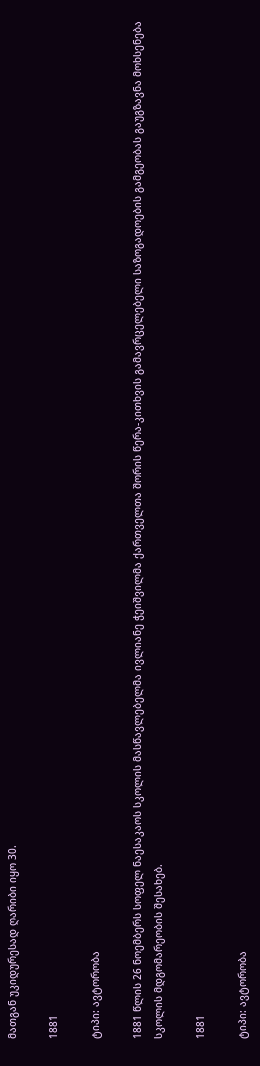მათგან უკიდურესად ღარიბი იყო 30.

1881

ტიპი: ავტორობა

1881 წლის 26 ნოემბერს სოფელ ნაესაკაოს სკოლის მასწავლებელმა ივლიანე ჭეიშვილმა ქართველთა შორის წერა-კითხვის გამავრცელებელი საზოგადოების გამგეობას გაუგზავნა მოხსენება სკოლის მდგომარეობის შესახებ.

1881

ტიპი: ავტორობა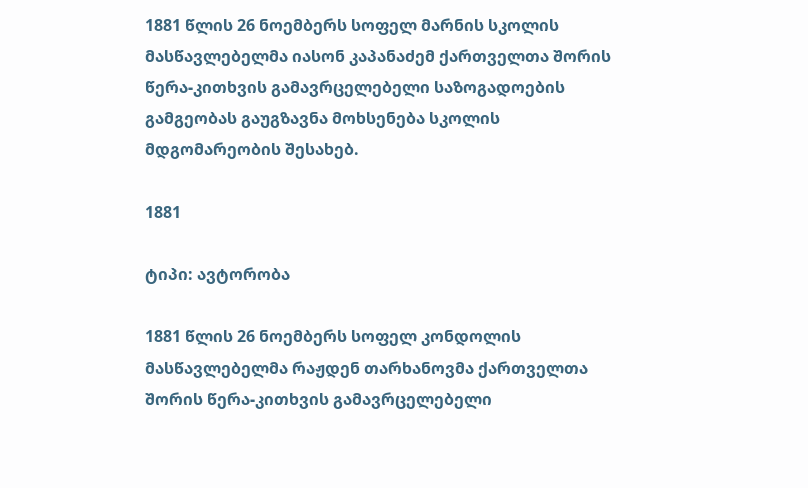1881 წლის 26 ნოემბერს სოფელ მარნის სკოლის მასწავლებელმა იასონ კაპანაძემ ქართველთა შორის წერა-კითხვის გამავრცელებელი საზოგადოების გამგეობას გაუგზავნა მოხსენება სკოლის მდგომარეობის შესახებ.

1881

ტიპი: ავტორობა

1881 წლის 26 ნოემბერს სოფელ კონდოლის მასწავლებელმა რაჟდენ თარხანოვმა ქართველთა შორის წერა-კითხვის გამავრცელებელი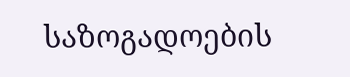საზოგადოების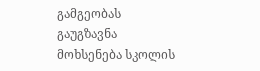გამგეობას გაუგზავნა მოხსენება სკოლის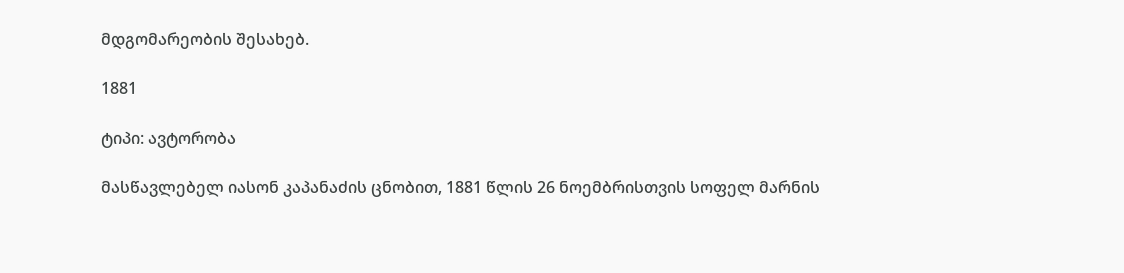მდგომარეობის შესახებ.

1881

ტიპი: ავტორობა

მასწავლებელ იასონ კაპანაძის ცნობით, 1881 წლის 26 ნოემბრისთვის სოფელ მარნის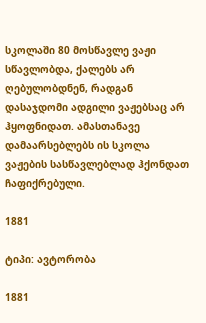სკოლაში 80 მოსწავლე ვაჟი სწავლობდა, ქალებს არ ღებულობდნენ, რადგან დასაჯდომი ადგილი ვაჟებსაც არ ჰყოფნიდათ. ამასთანავე დამაარსებლებს ის სკოლა ვაჟების სასწავლებლად ჰქონდათ ჩაფიქრებული.

1881

ტიპი: ავტორობა

1881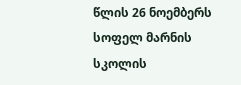წლის 26 ნოემბერს სოფელ მარნის სკოლის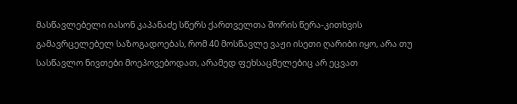მასწავლებელი იასონ კაპანაძე სწერს ქართველთა შორის წერა-კითხვის გამავრცელებელ საზოგადოებას, რომ 40 მოსწავლე ვაჟი ისეთი ღარიბი იყო, არა თუ სასწავლო ნივთები მოეპოვებოდათ, არამედ ფეხსაცმელებიც არ ეცვათ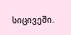სიცივეში.